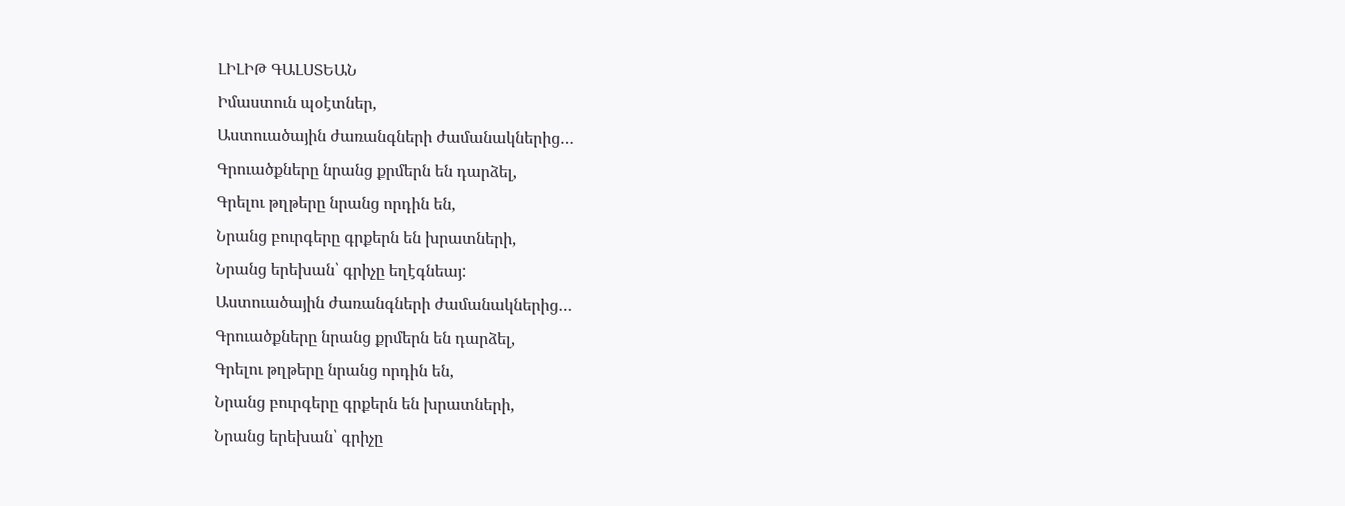ԼԻԼԻԹ ԳԱԼՍՏԵԱՆ
Իմաստուն պօէտներ,
Աստուածային ժառանգների ժամանակներից…
Գրուածքները նրանց քրմերն են դարձել,
Գրելու թղթերը նրանց որդին են,
Նրանց բուրգերը գրքերն են խրատների,
Նրանց երեխան՝ գրիչը եղէգնեայ:
Աստուածային ժառանգների ժամանակներից…
Գրուածքները նրանց քրմերն են դարձել,
Գրելու թղթերը նրանց որդին են,
Նրանց բուրգերը գրքերն են խրատների,
Նրանց երեխան՝ գրիչը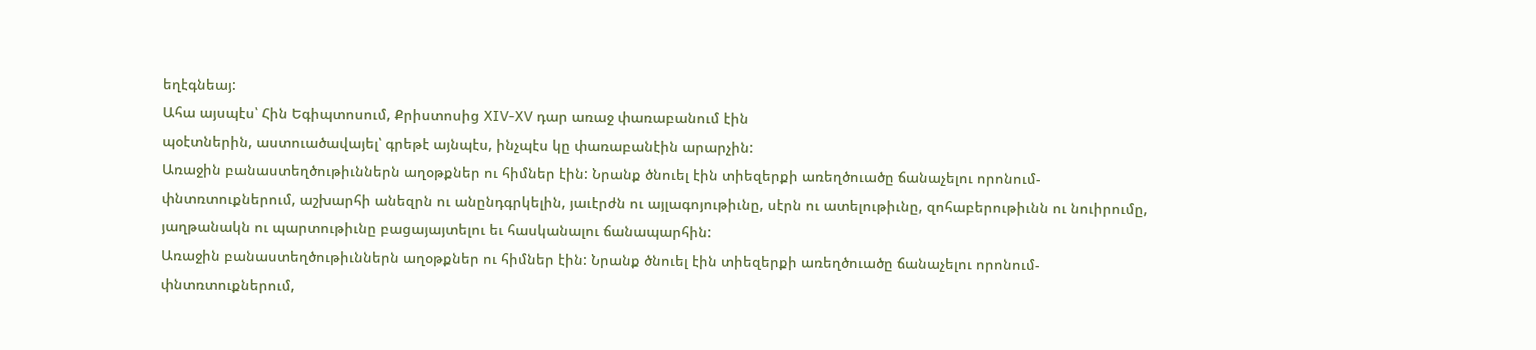եղէգնեայ:
Ահա այսպէս՝ Հին Եգիպտոսում, Քրիստոսից XIV-XV դար առաջ փառաբանում էին
պօէտներին, աստուածավայել՝ գրեթէ այնպէս, ինչպէս կը փառաբանէին արարչին:
Առաջին բանաստեղծութիւններն աղօթքներ ու հիմներ էին: Նրանք ծնուել էին տիեզերքի առեղծուածը ճանաչելու որոնում-փնտռտուքներում, աշխարհի անեզրն ու անընդգրկելին, յաւէրժն ու այլագոյութիւնը, սէրն ու ատելութիւնը, զոհաբերութիւնն ու նուիրումը, յաղթանակն ու պարտութիւնը բացայայտելու եւ հասկանալու ճանապարհին:
Առաջին բանաստեղծութիւններն աղօթքներ ու հիմներ էին: Նրանք ծնուել էին տիեզերքի առեղծուածը ճանաչելու որոնում-փնտռտուքներում,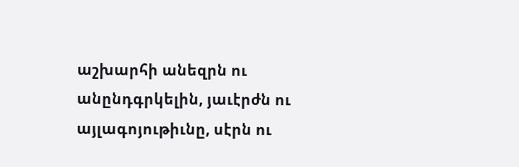աշխարհի անեզրն ու անընդգրկելին, յաւէրժն ու այլագոյութիւնը, սէրն ու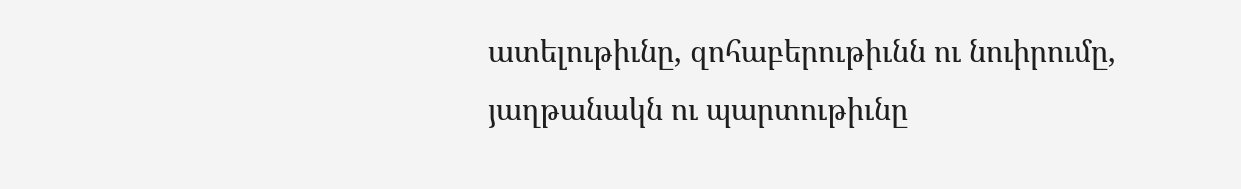ատելութիւնը, զոհաբերութիւնն ու նուիրումը, յաղթանակն ու պարտութիւնը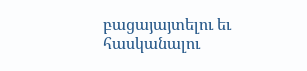բացայայտելու եւ հասկանալու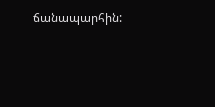ճանապարհին: